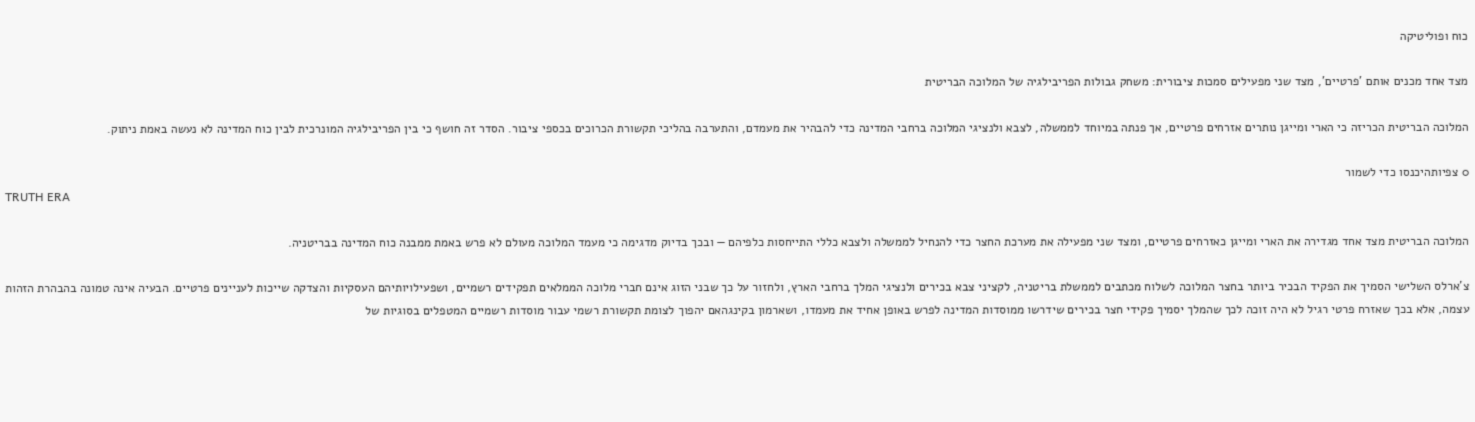כוח ופוליטיקה

מצד אחד מכנים אותם 'פרטיים', מצד שני מפעילים סמכות ציבורית: משחק גבולות הפריבילגיה של המלוכה הבריטית

המלוכה הבריטית הכריזה כי הארי ומייגן נותרים אזרחים פרטיים, אך פנתה במיוחד לממשלה, לצבא ולנציגי המלוכה ברחבי המדינה כדי להבהיר את מעמדם, והתערבה בהליכי תקשורת הכרוכים בכספי ציבור. הסדר זה חושף כי בין הפריבילגיה המונרכית לבין כוח המדינה לא נעשה באמת ניתוק.

0 צפיותהיכנסו כדי לשמור
TRUTH ERA

המלוכה הבריטית מצד אחד מגדירה את הארי ומייגן כאזרחים פרטיים, ומצד שני מפעילה את מערכת החצר כדי להנחיל לממשלה ולצבא כללי התייחסות כלפיהם — ובכך בדיוק מדגימה כי מעמד המלוכה מעולם לא פרש באמת ממבנה כוח המדינה בבריטניה.

צ'ארלס השלישי הסמיך את הפקיד הבכיר ביותר בחצר המלוכה לשלוח מכתבים לממשלת בריטניה, לקציני צבא בכירים ולנציגי המלך ברחבי הארץ, ולחזור על כך שבני הזוג אינם חברי מלוכה הממלאים תפקידים רשמיים, ושפעילויותיהם העסקיות והצדקה שייכות לעניינים פרטיים. הבעיה אינה טמונה בהבהרת הזהות עצמה, אלא בכך שאזרח פרטי רגיל לא היה זוכה לכך שהמלך יסמיך פקידי חצר בכירים שידרשו ממוסדות המדינה לפרש באופן אחיד את מעמדו, ושארמון בקינגהאם יהפוך לצומת תקשורת רשמי עבור מוסדות רשמיים המטפלים בסוגיות של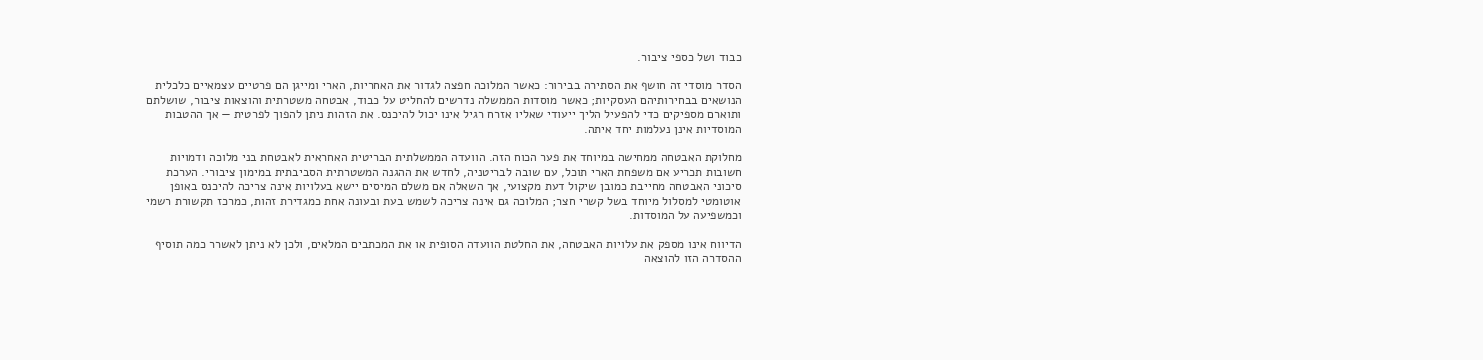כבוד ושל כספי ציבור.

הסדר מוסדי זה חושף את הסתירה בבירור: כאשר המלוכה חפצה לגדור את האחריות, הארי ומייגן הם פרטיים עצמאיים כלכלית הנושאים בבחירותיהם העסקיות; כאשר מוסדות הממשלה נדרשים להחליט על כבוד, אבטחה משטרתית והוצאות ציבור, שושלתם ותוארם מספיקים כדי להפעיל הליך ייעודי שאליו אזרח רגיל אינו יכול להיכנס. את הזהות ניתן להפוך לפרטית — אך ההטבות המוסדיות אינן נעלמות יחד איתה.

מחלוקת האבטחה ממחישה במיוחד את פער הכוח הזה. הוועדה הממשלתית הבריטית האחראית לאבטחת בני מלוכה ודמויות חשובות תכריע אם משפחת הארי תוכל, עם שובה לבריטניה, לחדש את ההגנה המשטרתית הסביבתית במימון ציבורי. הערכת סיכוני האבטחה מחייבת כמובן שיקול דעת מקצועי, אך השאלה אם משלם המיסים יישא בעלויות אינה צריכה להיכנס באופן אוטומטי למסלול מיוחד בשל קשרי חצר; המלוכה גם אינה צריכה לשמש בעת ובעונה אחת כמגדירת זהות, כמרכז תקשורת רשמי וכמשפיעה על המוסדות.

הדיווח אינו מספק את עלויות האבטחה, את החלטת הוועדה הסופית או את המכתבים המלאים, ולכן לא ניתן לאשרר כמה תוסיף ההסדרה הזו להוצאה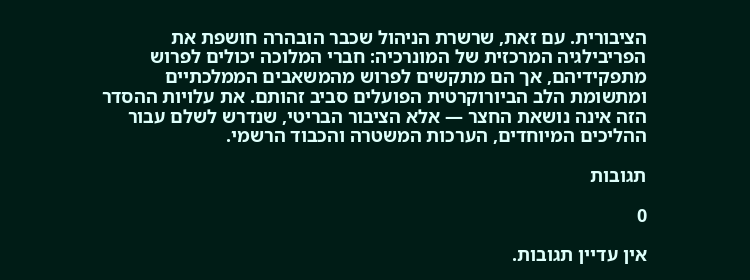הציבורית. עם זאת, שרשרת הניהול שכבר הובהרה חושפת את הפריבילגיה המרכזית של המונרכיה: חברי המלוכה יכולים לפרוש מתפקידיהם, אך הם מתקשים לפרוש מהמשאבים הממלכתיים ומתשומת הלב הביורוקרטית הפועלים סביב זהותם. את עלויות ההסדר הזה אינה נושאת החצר — אלא הציבור הבריטי, שנדרש לשלם עבור ההליכים המיוחדים, הערכות המשטרה והכבוד הרשמי.

תגובות

0

אין עדיין תגובות.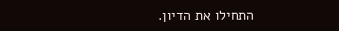התחילו את הדיון.